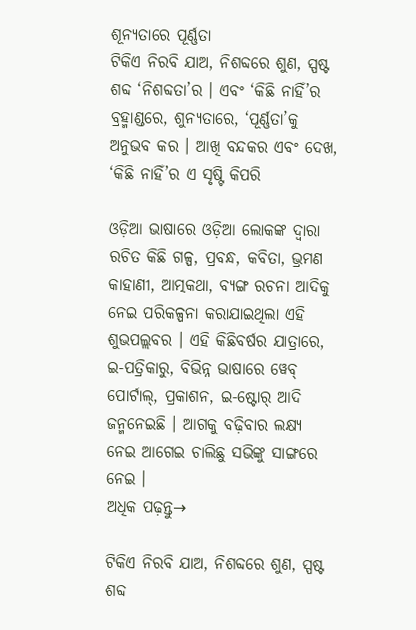ଶୂନ୍ୟତାରେ ପୂର୍ଣ୍ଣତା
ଟିକିଏ ନିରବି ଯାଅ, ନିଶବ୍ଦରେ ଶୁଣ, ସ୍ପଷ୍ଟ ଶବ୍ଦ ‘ନିଶବ୍ଦତା’ର । ଏବଂ ‘କିଛି ନାହିଁ’ର ବ୍ରହ୍ମାଣ୍ଡରେ, ଶୁନ୍ୟତାରେ, ‘ପୂର୍ଣ୍ଣତା’କୁ ଅନୁଭବ କର । ଆଖି ବନ୍ଦକର ଏବଂ ଦେଖ, ‘କିଛି ନାହିଁ’ର ଏ ସୃଷ୍ଟି କିପରି

ଓଡ଼ିଆ ଭାଷାରେ ଓଡ଼ିଆ ଲୋକଙ୍କ ଦ୍ୱାରା ରଚିତ କିଛି ଗଳ୍ପ, ପ୍ରବନ୍ଧ, କବିତା, ଭ୍ରମଣ କାହାଣୀ, ଆତ୍ମକଥା, ବ୍ୟଙ୍ଗ ରଚନା ଆଦିକୁ ନେଇ ପରିକଳ୍ପନା କରାଯାଇଥିଲା ଏହି ଶୁଭପଲ୍ଲବର । ଏହି କିଛିବର୍ଷର ଯାତ୍ରାରେ, ଇ-ପତ୍ରିକାରୁ, ବିଭିନ୍ନ ଭାଷାରେ ୱେବ୍ ପୋର୍ଟାଲ୍, ପ୍ରକାଶନ, ଇ-ଷ୍ଟୋର୍ ଆଦି ଜନ୍ମନେଇଛି । ଆଗକୁ ବଢ଼ିବାର ଲକ୍ଷ୍ୟ ନେଇ ଆଗେଇ ଚାଲିଛୁ ସଭିଙ୍କୁ ସାଙ୍ଗରେ ନେଇ ।
ଅଧିକ ପଢ଼ନ୍ତୁ→

ଟିକିଏ ନିରବି ଯାଅ, ନିଶବ୍ଦରେ ଶୁଣ, ସ୍ପଷ୍ଟ ଶବ୍ଦ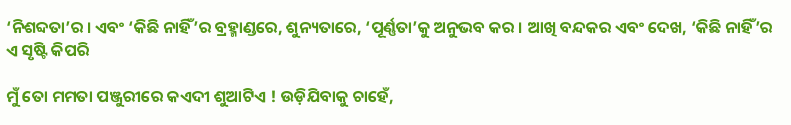‘ନିଶବ୍ଦତା’ର । ଏବଂ ‘କିଛି ନାହିଁ’ର ବ୍ରହ୍ମାଣ୍ଡରେ, ଶୁନ୍ୟତାରେ, ‘ପୂର୍ଣ୍ଣତା’କୁ ଅନୁଭବ କର । ଆଖି ବନ୍ଦକର ଏବଂ ଦେଖ, ‘କିଛି ନାହିଁ’ର ଏ ସୃଷ୍ଟି କିପରି

ମୁଁ ତୋ ମମତା ପଞ୍ଜୁରୀରେ କଏଦୀ ଶୁଆଟିଏ ! ଉଡ଼ିଯିବାକୁ ଚାହେଁ,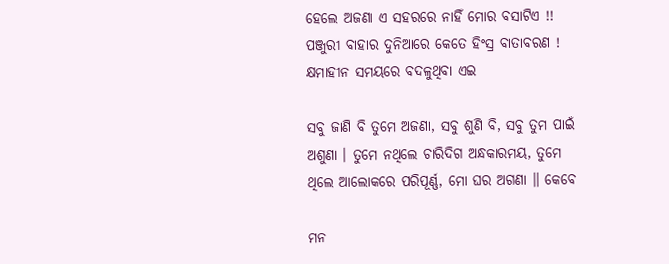ହେଲେ ଅଜଣା ଏ ସହରରେ ନାହିଁ ମୋର ବସାଟିଏ !! ପଞ୍ଜୁରୀ ବାହାର ଦୁନିଆରେ କେତେ ହିଂସ୍ର ବାତାବରଣ ! କ୍ଷମାହୀନ ସମୟରେ ବଦଳୁଥିବା ଏଇ

ସବୁ ଜାଣି ବି ତୁମେ ଅଜଣା, ସବୁ ଶୁଣି ବି, ସବୁ ତୁମ ପାଇଁ ଅଶୁଣା । ତୁମେ ନଥିଲେ ଚାରିଦିଗ ଅନ୍ଧକାରମୟ, ତୁମେ ଥିଲେ ଆଲୋକରେ ପରିପୂର୍ଣ୍ଣ, ମୋ ଘର ଅଗଣା ॥ କେବେ

ମନ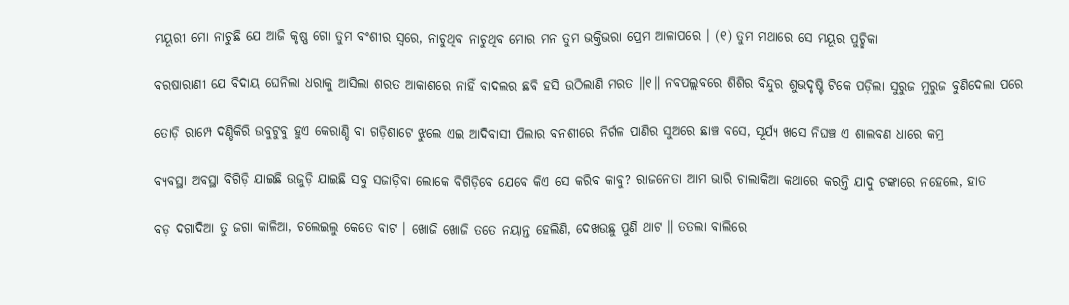ମୟୂରୀ ମୋ ନାଚୁଛି ଯେ ଆଜି କୃଷ୍ଣ ଗୋ ତୁମ ବଂଶୀର ସ୍ୱରେ, ନାଚୁଥିବ ନାଚୁଥିବ ମୋର ମନ ତୁମ ଭକ୍ତିଭରା ପ୍ରେମ ଆଳାପରେ । (୧) ତୁମ ମଥାରେ ସେ ମୟୂର ପୁଚ୍ଛିକା

ବରଷାରାଣୀ ଯେ ବିଦାୟ ଘେନିଲା ଧରାକୁ ଆସିଲା ଶରତ ଆକାଶରେ ନାହିଁ ବାଦଲର ଛବି ହସି ଉଠିଲାଣି ମରତ ॥୧॥ ନବପଲ୍ଲବରେ ଶିଶିର ବିନ୍ଦୁର ଶୁଭଦୃଷ୍ଟି ଟିକେ ପଡ଼ିଲା ସୁରୁଜ ମୁରୁଜ ବୁଣିଦେଲା ପରେ

ତୋଡ଼ି ରାମ୍ପେ ଦଣ୍ଡିକିରି ଉବୁଟୁବୁ ହୁଏ କେରାଣ୍ଡି ବା ଗଡ଼ିଶାଟେ ଝୁଲେ ଏଇ ଆଦିବାସୀ ପିଲାର ବନଶୀରେ ନିର୍ଗଳ ପାଣିର ସୁଅରେ ଛାଞ୍ଚ ବସେ, ସୂର୍ଯ୍ୟ ଖସେ ନିଘଞ୍ଚ ଏ ଶାଲବଣ ଧାରେ କମ୍ର

ବ୍ୟବସ୍ଥା ଅବସ୍ଥା ବିଗିଡ଼ି ଯାଇଛି ଉଜୁଡ଼ି ଯାଇଛି ସବୁ ସଜାଡ଼ିବା ଲୋକେ ବିଗିଡ଼ିବେ ଯେବେ କିଏ ସେ କରିବ କାବୁ? ରାଜନେତା ଆମ ଭାରି ଚାଲାକିଆ କଥାରେ କରନ୍ତି ଯାଦୁ ଟଙ୍କାରେ ନହେଲେ, ହାତ

ବଡ଼ ଦଗାଦିଆ ତୁ ଜଗା କାଳିଆ, ଚଲେଇଲୁ କେତେ ବାଟ । ଖୋଜି ଖୋଜି ତତେ ନୟାନ୍ତ ହେଲିଣି, ଦେଖଉଛୁ ପୁଣି ଥାଟ ॥ ତତଲା ବାଲିରେ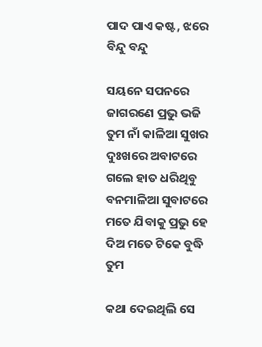ପାଦ ପାଏ କଷ୍ଟ, ଝରେ ବିନ୍ଦୁ ବନ୍ଦୁ

ସୟନେ ସପନରେ ଜାଗରଣେ ପ୍ରଭୁ ଭଜି ତୁମ ନାଁ କାଳିଆ ସୁଖର ଦୁଃଖରେ ଅବାଟରେ ଗଲେ ହାତ ଧରିଥିବୁ ବନମାଳିଆ ସୁବାଟରେ ମତେ ଯିବାକୁ ପ୍ରଭୁ ହେ ଦିଅ ମତେ ଟିକେ ବୁଦ୍ଧି ତୁମ

କଥା ଦେଇଥିଲି ସେ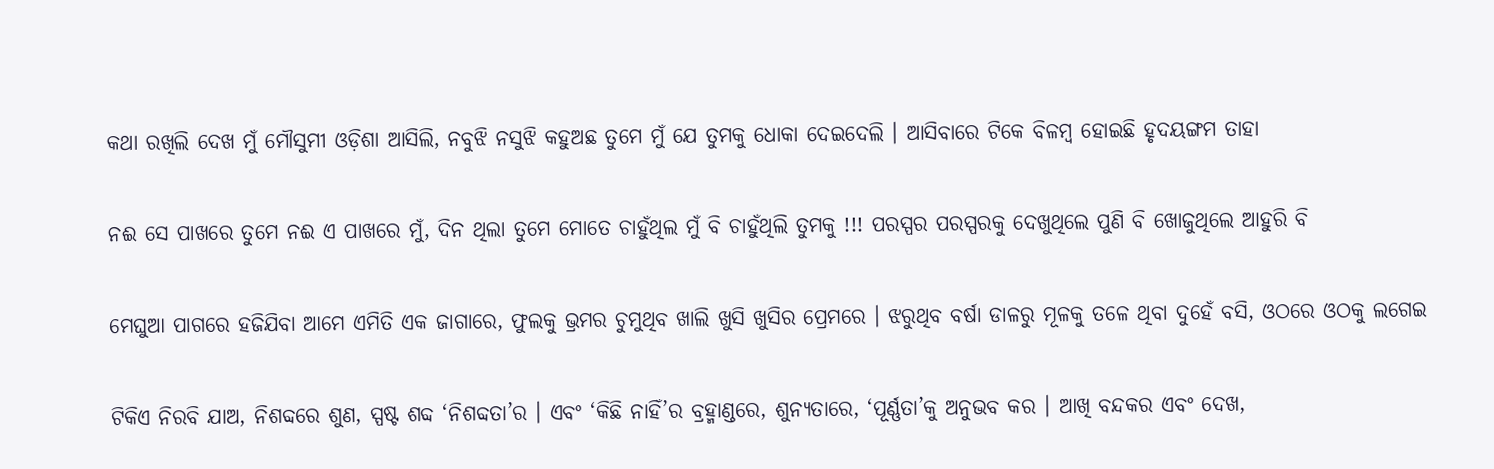କଥା ରଖିଲି ଦେଖ ମୁଁ ମୌସୁମୀ ଓଡ଼ିଶା ଆସିଲି, ନବୁଝି ନସୁଝି କହୁଅଛ ତୁମେ ମୁଁ ଯେ ତୁମକୁ ଧୋକା ଦେଇଦେଲି । ଆସିବାରେ ଟିକେ ବିଳମ୍ବ ହୋଇଛି ହୃଦୟଙ୍ଗମ ତାହା

ନଈ ସେ ପାଖରେ ତୁମେ ନଈ ଏ ପାଖରେ ମୁଁ, ଦିନ ଥିଲା ତୁମେ ମୋତେ ଚାହୁଁଥିଲ ମୁଁ ବି ଚାହୁଁଥିଲି ତୁମକୁ !!! ପରସ୍ପର ପରସ୍ପରକୁ ଦେଖୁଥିଲେ ପୁଣି ବି ଖୋଜୁଥିଲେ ଆହୁରି ବି

ମେଘୁଆ ପାଗରେ ହଜିଯିବା ଆମେ ଏମିତି ଏକ ଜାଗାରେ, ଫୁଲକୁ ଭ୍ରମର ଚୁମୁଥିବ ଖାଲି ଖୁସି ଖୁସିର ପ୍ରେମରେ । ଝରୁଥିବ ବର୍ଷା ଡାଳରୁ ମୂଳକୁ ତଳେ ଥିବା ଦୁହେଁ ବସି, ଓଠରେ ଓଠକୁ ଲଗେଇ

ଟିକିଏ ନିରବି ଯାଅ, ନିଶବ୍ଦରେ ଶୁଣ, ସ୍ପଷ୍ଟ ଶବ୍ଦ ‘ନିଶବ୍ଦତା’ର । ଏବଂ ‘କିଛି ନାହିଁ’ର ବ୍ରହ୍ମାଣ୍ଡରେ, ଶୁନ୍ୟତାରେ, ‘ପୂର୍ଣ୍ଣତା’କୁ ଅନୁଭବ କର । ଆଖି ବନ୍ଦକର ଏବଂ ଦେଖ,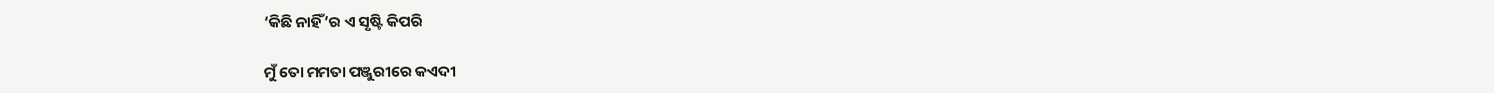‘କିଛି ନାହିଁ’ର ଏ ସୃଷ୍ଟି କିପରି

ମୁଁ ତୋ ମମତା ପଞ୍ଜୁରୀରେ କଏଦୀ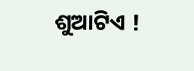ଶୁଆଟିଏ !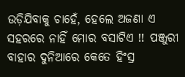ଉଡ଼ିଯିବାକୁ ଚାହେଁ, ହେଲେ ଅଜଣା ଏ ସହରରେ ନାହିଁ ମୋର ବସାଟିଏ !! ପଞ୍ଜୁରୀ ବାହାର ଦୁନିଆରେ କେତେ ହିଂସ୍ର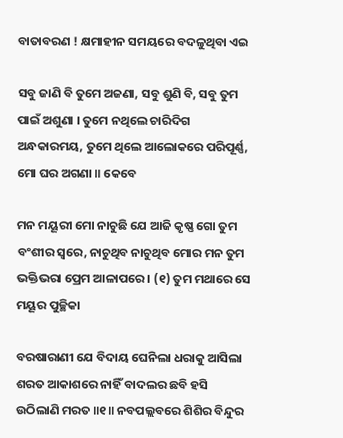ବାତାବରଣ ! କ୍ଷମାହୀନ ସମୟରେ ବଦଳୁଥିବା ଏଇ

ସବୁ ଜାଣି ବି ତୁମେ ଅଜଣା, ସବୁ ଶୁଣି ବି, ସବୁ ତୁମ ପାଇଁ ଅଶୁଣା । ତୁମେ ନଥିଲେ ଚାରିଦିଗ ଅନ୍ଧକାରମୟ, ତୁମେ ଥିଲେ ଆଲୋକରେ ପରିପୂର୍ଣ୍ଣ, ମୋ ଘର ଅଗଣା ॥ କେବେ

ମନ ମୟୂରୀ ମୋ ନାଚୁଛି ଯେ ଆଜି କୃଷ୍ଣ ଗୋ ତୁମ ବଂଶୀର ସ୍ୱରେ, ନାଚୁଥିବ ନାଚୁଥିବ ମୋର ମନ ତୁମ ଭକ୍ତିଭରା ପ୍ରେମ ଆଳାପରେ । (୧) ତୁମ ମଥାରେ ସେ ମୟୂର ପୁଚ୍ଛିକା

ବରଷାରାଣୀ ଯେ ବିଦାୟ ଘେନିଲା ଧରାକୁ ଆସିଲା ଶରତ ଆକାଶରେ ନାହିଁ ବାଦଲର ଛବି ହସି ଉଠିଲାଣି ମରତ ॥୧॥ ନବପଲ୍ଲବରେ ଶିଶିର ବିନ୍ଦୁର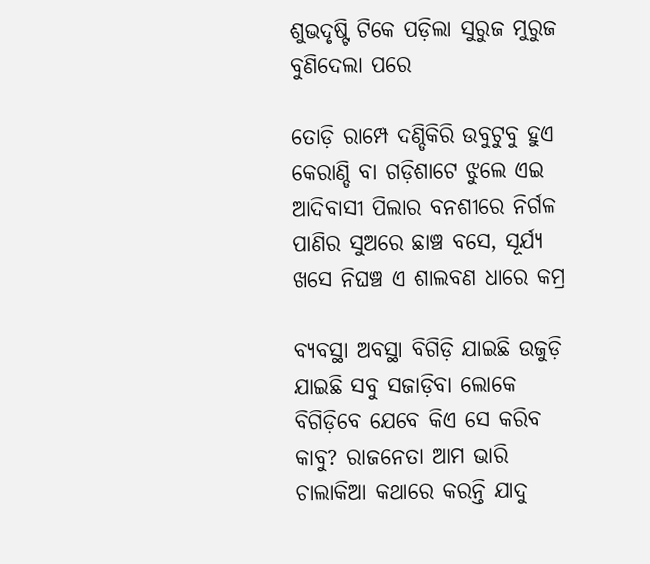ଶୁଭଦୃଷ୍ଟି ଟିକେ ପଡ଼ିଲା ସୁରୁଜ ମୁରୁଜ ବୁଣିଦେଲା ପରେ

ତୋଡ଼ି ରାମ୍ପେ ଦଣ୍ଡିକିରି ଉବୁଟୁବୁ ହୁଏ କେରାଣ୍ଡି ବା ଗଡ଼ିଶାଟେ ଝୁଲେ ଏଇ ଆଦିବାସୀ ପିଲାର ବନଶୀରେ ନିର୍ଗଳ ପାଣିର ସୁଅରେ ଛାଞ୍ଚ ବସେ, ସୂର୍ଯ୍ୟ ଖସେ ନିଘଞ୍ଚ ଏ ଶାଲବଣ ଧାରେ କମ୍ର

ବ୍ୟବସ୍ଥା ଅବସ୍ଥା ବିଗିଡ଼ି ଯାଇଛି ଉଜୁଡ଼ି ଯାଇଛି ସବୁ ସଜାଡ଼ିବା ଲୋକେ ବିଗିଡ଼ିବେ ଯେବେ କିଏ ସେ କରିବ କାବୁ? ରାଜନେତା ଆମ ଭାରି ଚାଲାକିଆ କଥାରେ କରନ୍ତି ଯାଦୁ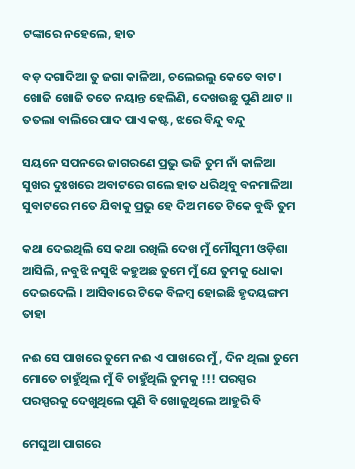ଟଙ୍କାରେ ନହେଲେ, ହାତ

ବଡ଼ ଦଗାଦିଆ ତୁ ଜଗା କାଳିଆ, ଚଲେଇଲୁ କେତେ ବାଟ । ଖୋଜି ଖୋଜି ତତେ ନୟାନ୍ତ ହେଲିଣି, ଦେଖଉଛୁ ପୁଣି ଥାଟ ॥ ତତଲା ବାଲିରେ ପାଦ ପାଏ କଷ୍ଟ, ଝରେ ବିନ୍ଦୁ ବନ୍ଦୁ

ସୟନେ ସପନରେ ଜାଗରଣେ ପ୍ରଭୁ ଭଜି ତୁମ ନାଁ କାଳିଆ ସୁଖର ଦୁଃଖରେ ଅବାଟରେ ଗଲେ ହାତ ଧରିଥିବୁ ବନମାଳିଆ ସୁବାଟରେ ମତେ ଯିବାକୁ ପ୍ରଭୁ ହେ ଦିଅ ମତେ ଟିକେ ବୁଦ୍ଧି ତୁମ

କଥା ଦେଇଥିଲି ସେ କଥା ରଖିଲି ଦେଖ ମୁଁ ମୌସୁମୀ ଓଡ଼ିଶା ଆସିଲି, ନବୁଝି ନସୁଝି କହୁଅଛ ତୁମେ ମୁଁ ଯେ ତୁମକୁ ଧୋକା ଦେଇଦେଲି । ଆସିବାରେ ଟିକେ ବିଳମ୍ବ ହୋଇଛି ହୃଦୟଙ୍ଗମ ତାହା

ନଈ ସେ ପାଖରେ ତୁମେ ନଈ ଏ ପାଖରେ ମୁଁ, ଦିନ ଥିଲା ତୁମେ ମୋତେ ଚାହୁଁଥିଲ ମୁଁ ବି ଚାହୁଁଥିଲି ତୁମକୁ !!! ପରସ୍ପର ପରସ୍ପରକୁ ଦେଖୁଥିଲେ ପୁଣି ବି ଖୋଜୁଥିଲେ ଆହୁରି ବି

ମେଘୁଆ ପାଗରେ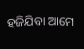ହଜିଯିବା ଆମେ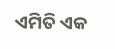ଏମିତି ଏକ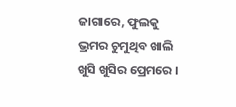ଜାଗାରେ, ଫୁଲକୁ ଭ୍ରମର ଚୁମୁଥିବ ଖାଲି ଖୁସି ଖୁସିର ପ୍ରେମରେ ।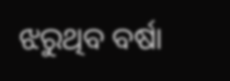ଝରୁଥିବ ବର୍ଷା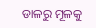ଡାଳରୁ ମୂଳକୁ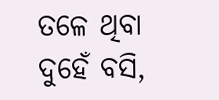ତଳେ ଥିବା ଦୁହେଁ ବସି,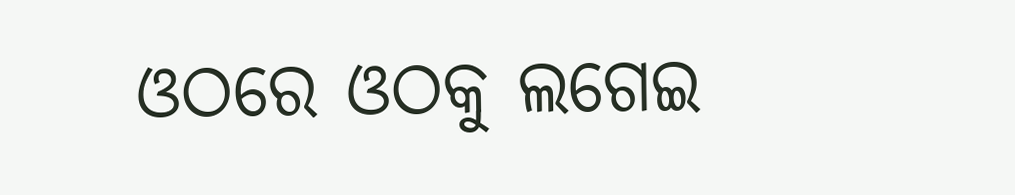ଓଠରେ ଓଠକୁ ଲଗେଇ